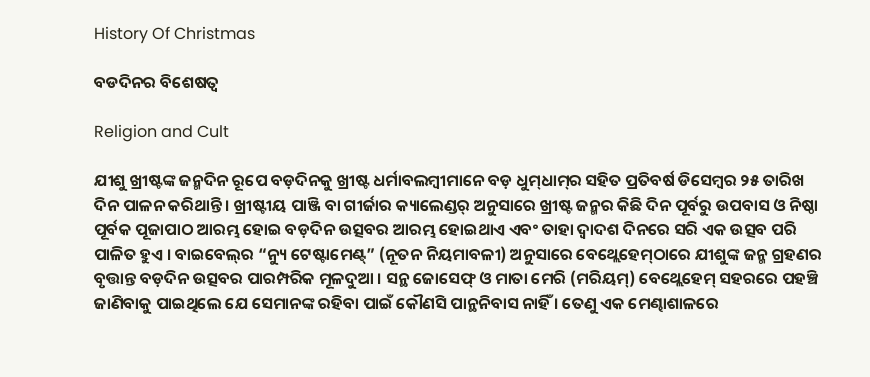History Of Christmas

ବଡଦିନର ବିଶେଷତ୍ବ

Religion and Cult

ଯୀଶୁ ଖ୍ରୀଷ୍ଟଙ୍କ ଜନ୍ମଦିନ ରୂପେ ବଡ଼ଦିନକୁ ଖ୍ରୀଷ୍ଟ ଧର୍ମାବଲମ୍ବୀମାନେ ବଡ଼ ଧୁମ୍‍ଧାମ୍‍ର ସହିତ ପ୍ରତିବର୍ଷ ଡିସେମ୍ବର ୨୫ ତାରିଖ ଦିନ ପାଳନ କରିଥାନ୍ତି । ଖ୍ରୀଷ୍ଟୀୟ ପାଞ୍ଜି ବା ଗୀର୍ଜାର କ୍ୟାଲେଣ୍ଡର୍ ଅନୁସାରେ ଖ୍ରୀଷ୍ଟ ଜନ୍ମର କିଛି ଦିନ ପୂର୍ବରୁ ଉପବାସ ଓ ନିଷ୍ଠା ପୂର୍ବକ ପୂଜାପାଠ ଆରମ୍ଭ ହୋଇ ବଡ଼ଦିନ ଉତ୍ସବର ଆରମ୍ଭ ହୋଇଥାଏ ଏବଂ ତାହା ଦ୍ୱାଦଶ ଦିନରେ ସରି ଏକ ଉତ୍ସବ ପରି ପାଳିତ ହୁଏ । ବାଇବେଲ୍‍ର “ନ୍ୟୁ ଟେଷ୍ଟାମେଣ୍ଟ୍” (ନୂତନ ନିୟମାବଳୀ) ଅନୁସାରେ ବେଥ୍ଲେହେମ୍‍ଠାରେ ଯୀଶୁଙ୍କ ଜନ୍ମ ଗ୍ରହଣର ବୃତ୍ତାନ୍ତ ବଡ଼ଦିନ ଉତ୍ସବର ପାରମ୍ପରିକ ମୂଳଦୁଆ । ସନ୍ଥ ଜୋସେଫ୍ ଓ ମାତା ମେରି (ମରିୟମ୍) ବେଥ୍ଲେହେମ୍ ସହରରେ ପହଞ୍ଚି ଜାଣିବାକୁ ପାଇଥିଲେ ଯେ ସେମାନଙ୍କ ରହିବା ପାଇଁ କୌଣସି ପାନ୍ଥନିବାସ ନାହିଁ । ତେଣୁ ଏକ ମେଣ୍ଢାଶାଳରେ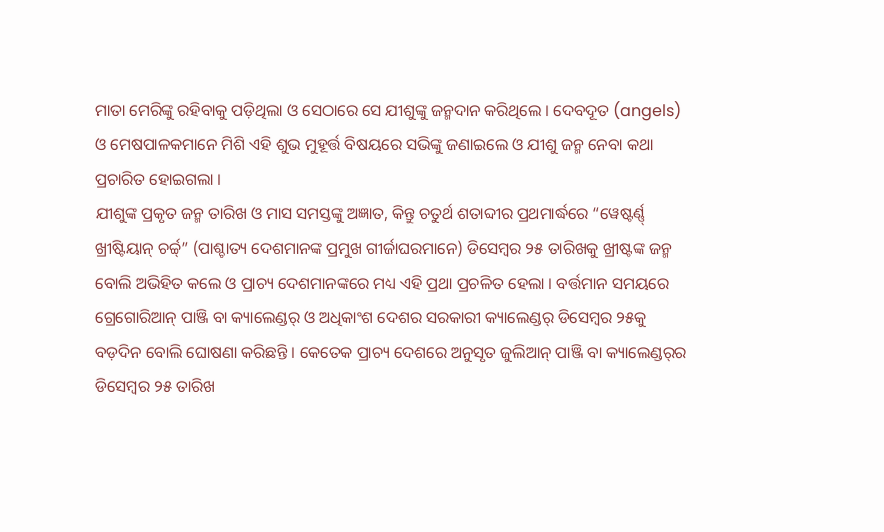ମାତା ମେରିଙ୍କୁ ରହିବାକୁ ପଡ଼ିଥିଲା ଓ ସେଠାରେ ସେ ଯୀଶୁଙ୍କୁ ଜନ୍ମଦାନ କରିଥିଲେ । ଦେବଦୂତ (angels) ଓ ମେଷପାଳକମାନେ ମିଶି ଏହି ଶୁଭ ମୁହୂର୍ତ୍ତ ବିଷୟରେ ସଭିଙ୍କୁ ଜଣାଇଲେ ଓ ଯୀଶୁ ଜନ୍ମ ନେବା କଥା ପ୍ରଚାରିତ ହୋଇଗଲା ।
ଯୀଶୁଙ୍କ ପ୍ରକୃତ ଜନ୍ମ ତାରିଖ ଓ ମାସ ସମସ୍ତଙ୍କୁ ଅଜ୍ଞାତ, କିନ୍ତୁ ଚତୁର୍ଥ ଶତାବ୍ଦୀର ପ୍ରଥମାର୍ଦ୍ଧରେ “ୱେଷ୍ଟର୍ଣ୍ଣ୍ ଖ୍ରୀଷ୍ଟିୟାନ୍ ଚର୍ଚ୍ଚ୍” (ପାଶ୍ଚାତ୍ୟ ଦେଶମାନଙ୍କ ପ୍ରମୁଖ ଗୀର୍ଜାଘରମାନେ) ଡିସେମ୍ବର ୨୫ ତାରିଖକୁ ଖ୍ରୀଷ୍ଟଙ୍କ ଜନ୍ମ ବୋଲି ଅଭିହିତ କଲେ ଓ ପ୍ରାଚ୍ୟ ଦେଶମାନଙ୍କରେ ମଧ୍ୟ ଏହି ପ୍ରଥା ପ୍ରଚଳିତ ହେଲା । ବର୍ତ୍ତମାନ ସମୟରେ ଗ୍ରେଗୋରିଆନ୍ ପାଞ୍ଜି ବା କ୍ୟାଲେଣ୍ଡର୍ ଓ ଅଧିକାଂଶ ଦେଶର ସରକାରୀ କ୍ୟାଲେଣ୍ଡର୍ ଡିସେମ୍ବର ୨୫କୁ ବଡ଼ଦିନ ବୋଲି ଘୋଷଣା କରିଛନ୍ତି । କେତେକ ପ୍ରାଚ୍ୟ ଦେଶରେ ଅନୁସୃତ ଜୁଲିଆନ୍ ପାଞ୍ଜି ବା କ୍ୟାଲେଣ୍ଡର୍‍ର ଡିସେମ୍ବର ୨୫ ତାରିଖ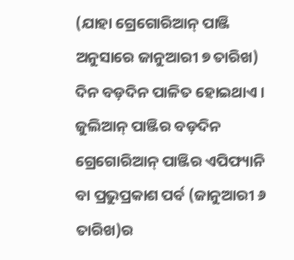(ଯାହା ଗ୍ରେଗୋରିଆନ୍ ପାଞ୍ଜି ଅନୁସାରେ ଜାନୁଆରୀ ୭ ତାରିଖ) ଦିନ ବଡ଼ଦିନ ପାଳିତ ହୋଇଥାଏ । ଜୁଲିଆନ୍ ପାଞ୍ଜିର ବଡ଼ଦିନ ଗ୍ରେଗୋରିଆନ୍ ପାଞ୍ଜିର ଏପିଫ୍ୟାନି ବା ପ୍ରଭୁପ୍ରକାଶ ପର୍ବ (ଜାନୁଆରୀ ୬ ତାରିଖ)ର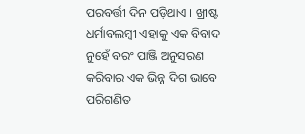ପରବର୍ତ୍ତୀ ଦିନ ପଡ଼ିଥାଏ । ଖ୍ରୀଷ୍ଟ ଧର୍ମାବଲମ୍ବୀ ଏହାକୁ ଏକ ବିବାଦ ନୁହେଁ ବରଂ ପାଞ୍ଜି ଅନୁସରଣ କରିବାର ଏକ ଭିନ୍ନ ଦିଗ ଭାବେ ପରିଗଣିତ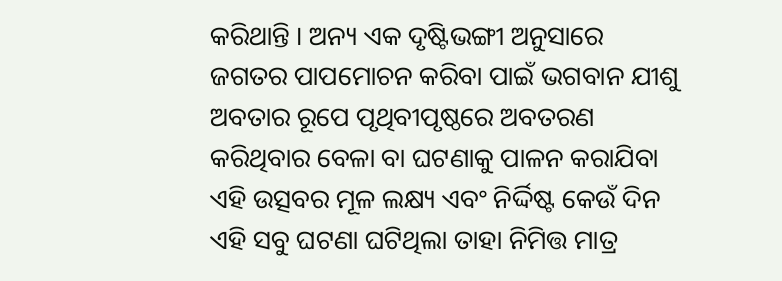କରିଥାନ୍ତି । ଅନ୍ୟ ଏକ ଦୃଷ୍ଟିଭଙ୍ଗୀ ଅନୁସାରେ ଜଗତର ପାପମୋଚନ କରିବା ପାଇଁ ଭଗବାନ ଯୀଶୁ ଅବତାର ରୂପେ ପୃଥିବୀପୃଷ୍ଠରେ ଅବତରଣ କରିଥିବାର ବେଳା ବା ଘଟଣାକୁ ପାଳନ କରାଯିବା ଏହି ଉତ୍ସବର ମୂଳ ଲକ୍ଷ୍ୟ ଏବଂ ନିର୍ଦ୍ଦିଷ୍ଟ କେଉଁ ଦିନ ଏହି ସବୁ ଘଟଣା ଘଟିଥିଲା ତାହା ନିମିତ୍ତ ମାତ୍ର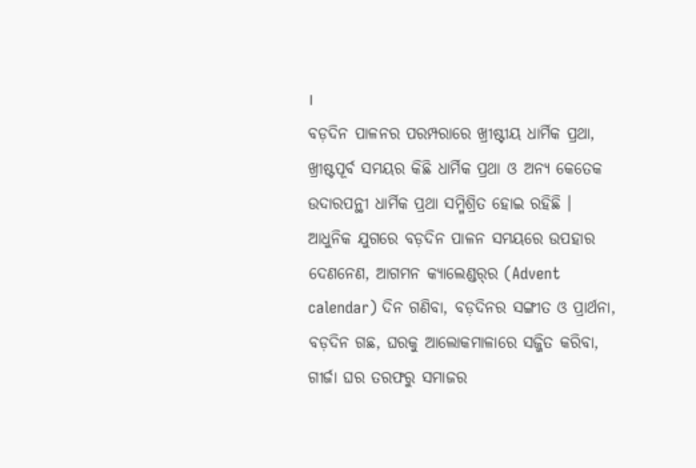।
ବଡ଼ଦିନ ପାଳନର ପରମ୍ପରାରେ ଖ୍ରୀଷ୍ଟୀୟ ଧାର୍ମିକ ପ୍ରଥା, ଖ୍ରୀଷ୍ଟପୂର୍ବ ସମୟର କିଛି ଧାର୍ମିକ ପ୍ରଥା ଓ ଅନ୍ୟ କେତେକ ଉଦାରପନ୍ଥୀ ଧାର୍ମିକ ପ୍ରଥା ସମ୍ମିଶ୍ରିତ ହୋଇ ରହିଛି । ଆଧୁନିକ ଯୁଗରେ ବଡ଼ଦିନ ପାଳନ ସମୟରେ ଉପହାର ଦେଣନେଣ, ଆଗମନ କ୍ୟାଲେଣ୍ଡର୍‍ର (Advent calendar) ଦିନ ଗଣିବା, ବଡ଼ଦିନର ସଙ୍ଗୀତ ଓ ପ୍ରାର୍ଥନା, ବଡ଼ଦିନ ଗଛ, ଘରକୁ ଆଲୋକମାଳାରେ ସଜ୍ଜିତ କରିବା, ଗୀର୍ଜା ଘର ତରଫରୁ ସମାଜର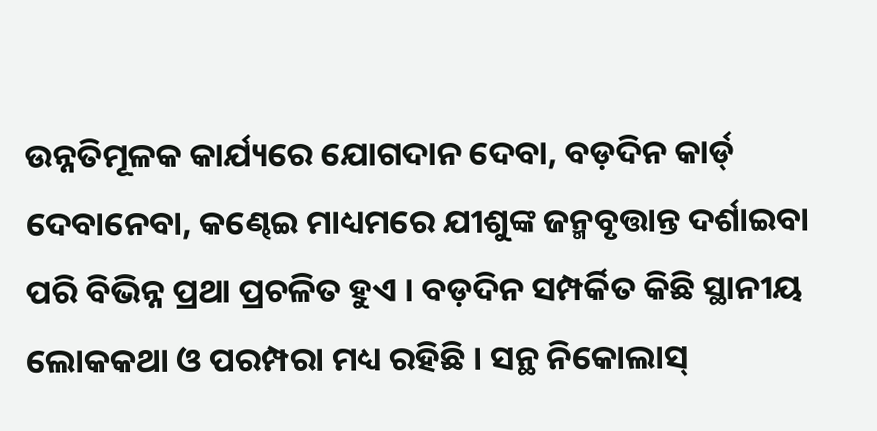ଉନ୍ନତିମୂଳକ କାର୍ଯ୍ୟରେ ଯୋଗଦାନ ଦେବା, ବଡ଼ଦିନ କାର୍ଡ୍ ଦେବାନେବା, କଣ୍ଢେଇ ମାଧ୍ୟମରେ ଯୀଶୁଙ୍କ ଜନ୍ମବୃତ୍ତାନ୍ତ ଦର୍ଶାଇବା ପରି ବିଭିନ୍ନ ପ୍ରଥା ପ୍ରଚଳିତ ହୁଏ । ବଡ଼ଦିନ ସମ୍ପର୍କିତ କିଛି ସ୍ଥାନୀୟ ଲୋକକଥା ଓ ପରମ୍ପରା ମଧ୍ୟ ରହିଛି । ସନ୍ଥ ନିକୋଲାସ୍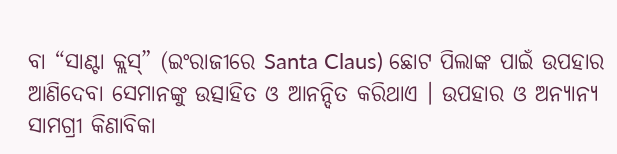ବା “ସାଣ୍ଟା କ୍ଲସ୍” (ଇଂରାଜୀରେ Santa Claus) ଛୋଟ ପିଲାଙ୍କ ପାଇଁ ଉପହାର ଆଣିଦେବା ସେମାନଙ୍କୁ ଉତ୍ସାହିତ ଓ ଆନନ୍ଦିତ କରିଥାଏ । ଉପହାର ଓ ଅନ୍ୟାନ୍ୟ ସାମଗ୍ରୀ କିଣାବିକା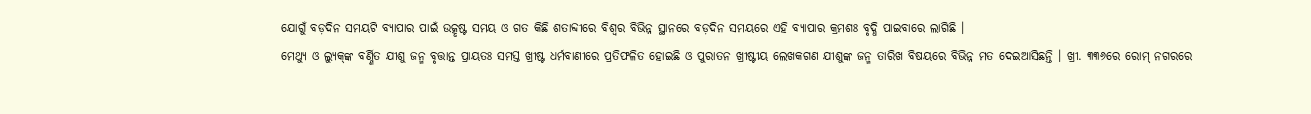ଯୋଗୁଁ ବଡ଼ଦିନ ସମୟଟି ବ୍ୟାପାର ପାଇଁ ଉତ୍କୃଷ୍ଟ ସମୟ ଓ ଗତ କିଛି ଶତାବ୍ଦୀରେ ବିଶ୍ୱର ବିଭିନ୍ନ ସ୍ଥାନରେ ବଡ଼ଦିନ ସମୟରେ ଏହି ବ୍ୟାପାର କ୍ରମଶଃ ବୃଦ୍ଧି ପାଇବାରେ ଲାଗିଛି ।
ମେଥ୍ୟୁ ଓ ଲ୍ୟୁକ୍‍ଙ୍କ ବର୍ଣ୍ଣିତ ଯୀଶୁ ଜନ୍ମ ବୃତ୍ତାନ୍ତ ପ୍ରାୟତଃ ସମସ୍ତ ଖ୍ରୀଷ୍ଟ ଧର୍ମବାଣୀରେ ପ୍ରତିଫଳିତ ହୋଇଛି ଓ ପୁରାତନ ଖ୍ରୀଷ୍ଟୀୟ ଲେଖକଗଣ ଯୀଶୁଙ୍କ ଜନ୍ମ ତାରିଖ ବିଷୟରେ ବିଭିନ୍ନ ମତ ଦେଇଆସିଛନ୍ତି । ଖ୍ରୀ. ୩୩୬ରେ ରୋମ୍ ନଗରରେ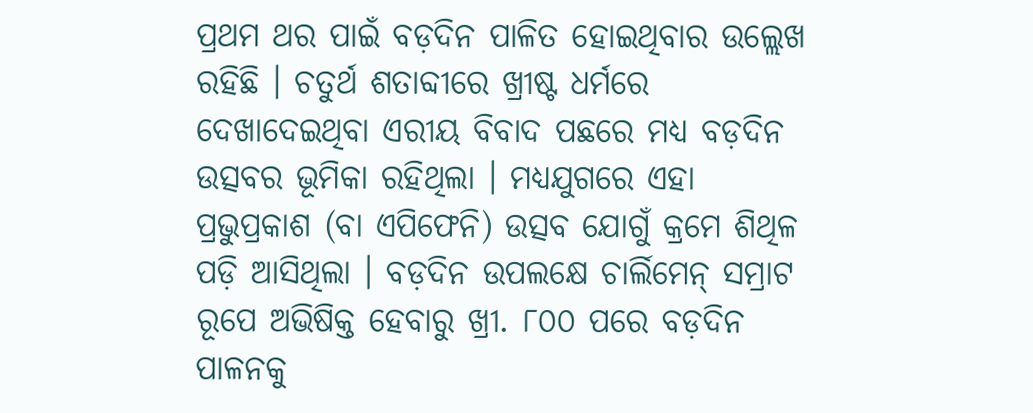ପ୍ରଥମ ଥର ପାଇଁ ବଡ଼ଦିନ ପାଳିତ ହୋଇଥିବାର ଉଲ୍ଲେଖ ରହିଛି । ଚତୁର୍ଥ ଶତାବ୍ଦୀରେ ଖ୍ରୀଷ୍ଟ ଧର୍ମରେ ଦେଖାଦେଇଥିବା ଏରୀୟ ବିବାଦ ପଛରେ ମଧ୍ୟ ବଡ଼ଦିନ ଉତ୍ସବର ଭୂମିକା ରହିଥିଲା । ମଧ୍ୟଯୁଗରେ ଏହା ପ୍ରଭୁପ୍ରକାଶ (ବା ଏପିଫେନି) ଉତ୍ସବ ଯୋଗୁଁ କ୍ରମେ ଶିଥିଳ ପଡ଼ି ଆସିଥିଲା । ବଡ଼ଦିନ ଉପଲକ୍ଷେ ଚାର୍ଲିମେନ୍ ସମ୍ରାଟ ରୂପେ ଅଭିଷିକ୍ତ ହେବାରୁ ଖ୍ରୀ. ୮୦୦ ପରେ ବଡ଼ଦିନ ପାଳନକୁ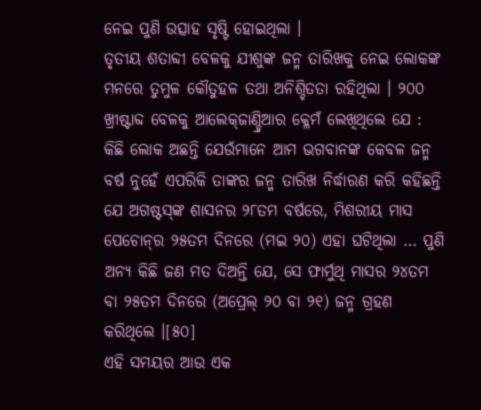ନେଇ ପୁଣି ଉତ୍ସାହ ସୃଷ୍ଟି ହୋଇଥିଲା ।
ତୃତୀୟ ଶତାବ୍ଦୀ ବେଳକୁ ଯୀଶୁଙ୍କ ଜନ୍ମ ତାରିଖକୁ ନେଇ ଲୋକଙ୍କ ମନରେ ତୁମୁଳ କୌତୁହଳ ତଥା ଅନିଶ୍ଚିତତା ରହିଥିଲା । ୨୦୦ ଖ୍ରୀଷ୍ଟାବ୍ଦ ବେଳକୁ ଆଲେକ୍‍ଜାଣ୍ଡ୍ରିଆର କ୍ଳେମଁ ଲେଖିଥିଲେ ଯେ : କିଛି ଲୋକ ଅଛନ୍ତି ଯେଉଁମାନେ ଆମ ଭଗବାନଙ୍କ କେବଳ ଜନ୍ମ ବର୍ଷ ନୁହେଁ ଏପରିକି ତାଙ୍କର ଜନ୍ମ ତାରିଖ ନିର୍ଦ୍ଧାରଣ କରି କହିଛନ୍ତି ଯେ ଅଗଷ୍ଟସ୍‍ଙ୍କ ଶାସନର ୨୮ତମ ବର୍ଷରେ, ମିଶରୀୟ ମାସ ପେଚୋନ୍‍ର ୨୫ତମ ଦିନରେ (ମଇ ୨୦) ଏହା ଘଟିଥିଲା … ପୁଣି ଅନ୍ୟ କିଛି ଜଣ ମତ ଦିଅନ୍ତି ଯେ, ସେ ଫାର୍ମୁଥି ମାସର ୨୪ତମ ବା ୨୫ତମ ଦିନରେ (ଅପ୍ରେଲ୍ ୨୦ ବା ୨୧) ଜନ୍ମ ଗ୍ରହଣ କରିଥିଲେ ।[୫୦]
ଏହି ସମୟର ଆଉ ଏକ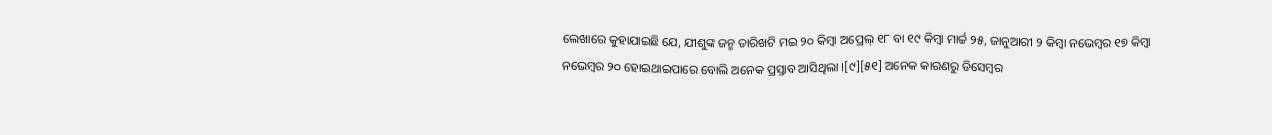ଲେଖାରେ କୁହାଯାଇଛି ଯେ, ଯୀଶୁଙ୍କ ଜନ୍ମ ତାରିଖଟି ମଇ ୨୦ କିମ୍ବା ଅପ୍ରେଲ୍ ୧୮ ବା ୧୯ କିମ୍ବା ମାର୍ଚ୍ଚ ୨୫, ଜାନୁଆରୀ ୨ କିମ୍ବା ନଭେମ୍ବର ୧୭ କିମ୍ବା ନଭେମ୍ବର ୨୦ ହୋଇଥାଇପାରେ ବୋଲି ଅନେକ ପ୍ରସ୍ତାବ ଆସିଥିଲା ।[୯][୫୧] ଅନେକ କାରଣରୁ ଡିସେମ୍ବର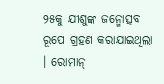୨୫କୁ ଯୀଶୁଙ୍କ ଜନ୍ମୋତ୍ସବ ରୂପେ ଗ୍ରହଣ କରାଯାଇଥିଲା । ରୋମାନ୍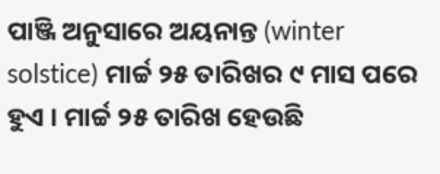ପାଞ୍ଜି ଅନୁସାରେ ଅୟନାନ୍ତ (winter solstice) ମାର୍ଚ୍ଚ ୨୫ ତାରିଖର ୯ ମାସ ପରେ ହୁଏ । ମାର୍ଚ୍ଚ ୨୫ ତାରିଖ ହେଉଛି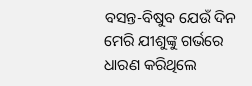ବସନ୍ତ-ବିଷୁବ ଯେଉଁ ଦିନ ମେରି ଯୀଶୁଙ୍କୁ ଗର୍ଭରେ ଧାରଣ କରିଥିଲେ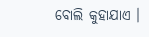ବୋଲି କୁହାଯାଏ ।